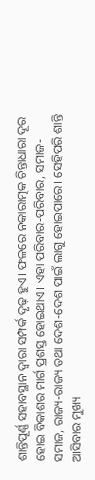ଶାନ୍ତିପୂର୍ଣ୍ଣ ସହାବସ୍ଥାନ ଦ୍ୱାରା ସମ୍ପର୍କ ଦୃଢ଼ ହୁଏ। ଫଳରେ ନକାରାତ୍ମକ ଚିନ୍ତାଧାରା ଦୂର ହୋଇ ବିକାଶର ମାର୍ଗ ପ୍ରଶସ୍ତ ହୋଇଥାଏ। ଏହା ପରିବାର-ପରିବାର, ସମାଜ-ସମାଜ, ରାଜ୍ୟ-ରାଜ୍ୟ ତଥା ଦେଶ-ଦେଶ ପାଇଁ ଲାଗୁ ହୋଇପାରେ। ସେହିପରି ଶାନ୍ତି ଆସିବାର ମୁଖ୍ୟ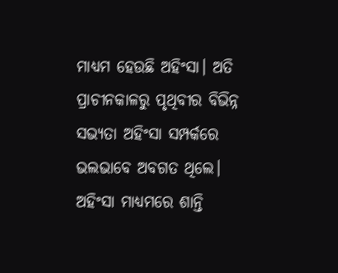ମାଧ୍ୟମ ହେଉଛି ଅହିଂସା। ଅତି ପ୍ରାଚୀନକାଳରୁ ପୃଥିବୀର ବିଭିନ୍ନ ସଭ୍ୟତା ଅହିଂସା ସମ୍ପର୍କରେ ଭଲଭାବେ ଅବଗତ ଥିଲେ। ଅହିଂସା ମାଧ୍ୟମରେ ଶାନ୍ତି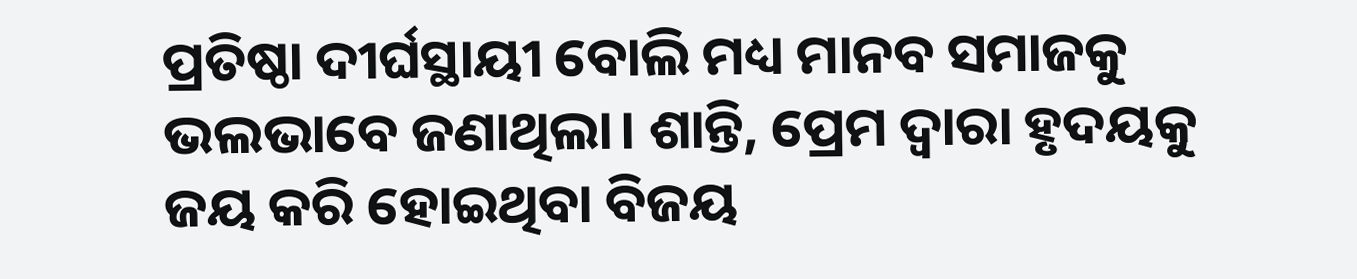ପ୍ରତିଷ୍ଠା ଦୀର୍ଘସ୍ଥାୟୀ ବୋଲି ମଧ୍ୟ ମାନବ ସମାଜକୁ ଭଲଭାବେ ଜଣାଥିଲା। ଶାନ୍ତି, ପ୍ରେମ ଦ୍ୱାରା ହୃଦୟକୁ ଜୟ କରି ହୋଇଥିବା ବିଜୟ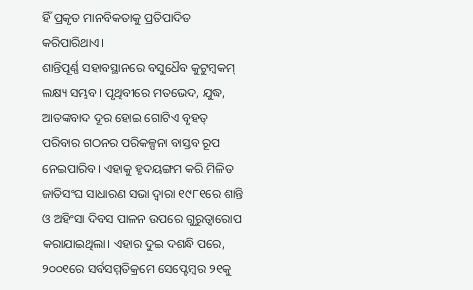ହିଁ ପ୍ରକୃତ ମାନବିକତାକୁ ପ୍ରତିପାଦିତ କରିପାରିଥାଏ।
ଶାନ୍ତିପୂର୍ଣ୍ଣ ସହାବସ୍ଥାନରେ ବସୁଧୈବ କୁଟୁମ୍ବକମ୍ ଲକ୍ଷ୍ୟ ସମ୍ଭବ। ପୃଥିବୀରେ ମତଭେଦ, ଯୁଦ୍ଧ, ଆତଙ୍କବାଦ ଦୂର ହୋଇ ଗୋଟିଏ ବୃହତ୍ ପରିବାର ଗଠନର ପରିକଳ୍ପନା ବାସ୍ତବ ରୂପ ନେଇପାରିବ। ଏହାକୁ ହୃଦୟଙ୍ଗମ କରି ମିଳିତ ଜାତିସଂଘ ସାଧାରଣ ସଭା ଦ୍ୱାରା ୧୯୮୧ରେ ଶାନ୍ତି ଓ ଅହିଂସା ଦିବସ ପାଳନ ଉପରେ ଗୁରୁତ୍ୱାରୋପ କରାଯାଇଥିଲା। ଏହାର ଦୁଇ ଦଶନ୍ଧି ପରେ, ୨୦୦୧ରେ ସର୍ବସମ୍ମତିକ୍ରମେ ସେପ୍ଟେମ୍ବର ୨୧କୁ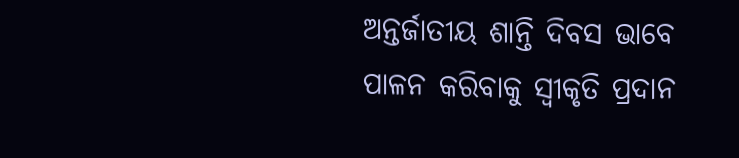ଅନ୍ତର୍ଜାତୀୟ ଶାନ୍ତି ଦିବସ ଭାବେ ପାଳନ କରିବାକୁ ସ୍ବୀକୃତି ପ୍ରଦାନ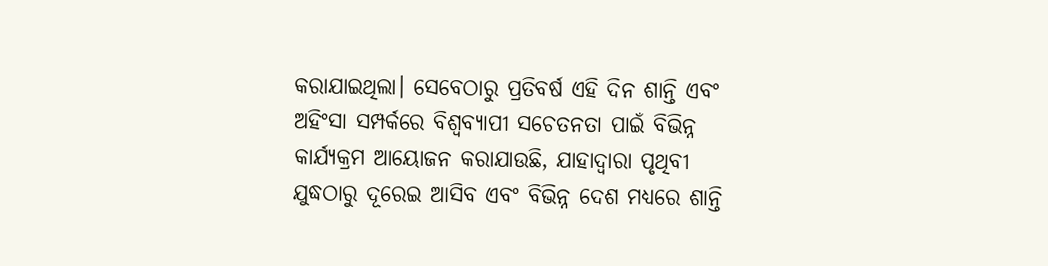କରାଯାଇଥିଲା। ସେବେଠାରୁ ପ୍ରତିବର୍ଷ ଏହି ଦିନ ଶାନ୍ତି ଏବଂ ଅହିଂସା ସମ୍ପର୍କରେ ବିଶ୍ୱବ୍ୟାପୀ ସଚେତନତା ପାଇଁ ବିଭିନ୍ନ କାର୍ଯ୍ୟକ୍ରମ ଆୟୋଜନ କରାଯାଉଛି, ଯାହାଦ୍ୱାରା ପୃଥିବୀ ଯୁଦ୍ଧଠାରୁ ଦୂରେଇ ଆସିବ ଏବଂ ବିଭିନ୍ନ ଦେଶ ମଧ୍ୟରେ ଶାନ୍ତି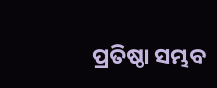ପ୍ରତିଷ୍ଠା ସମ୍ଭବ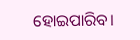ହୋଇପାରିବ।